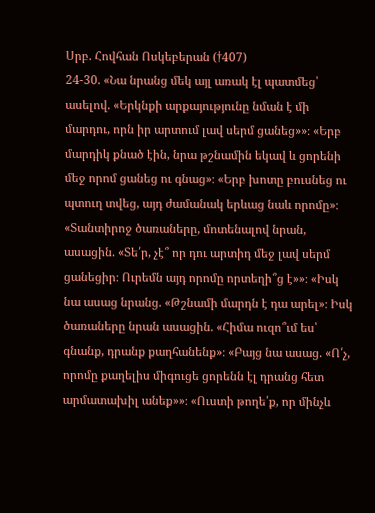Սրբ. Հովհան Ոսկեբերան (†407)
24-30. «Նա նրանց մեկ այլ առակ էլ պատմեց՝ ասելով. «Երկնքի արքայությունը նման է մի մարդու, որն իր արտում լավ սերմ ցանեց»»։ «Երբ մարդիկ քնած էին, նրա թշնամին եկավ և ցորենի մեջ որոմ ցանեց ու գնաց»։ «Երբ խոտը բուսնեց ու պտուղ տվեց, այդ ժամանակ երևաց նաև որոմը»։ «Տանտիրոջ ծառաները, մոտենալով նրան, ասացին. «Տե՛ր, չէ՞ որ դու արտիդ մեջ լավ սերմ ցանեցիր։ Ուրեմն այդ որոմը որտեղի՞ց է»»։ «Իսկ նա ասաց նրանց. «Թշնամի մարդն է դա արել»։ Իսկ ծառաները նրան ասացին. «Հիմա ուզո՞ւմ ես՝ գնանք, դրանք քաղհանենք»։ «Բայց նա ասաց. «Ո՛չ, որոմը քաղելիս միգուցե ցորենն էլ դրանց հետ արմատախիլ անեք»»։ «Ուստի թողե՛ք, որ մինչև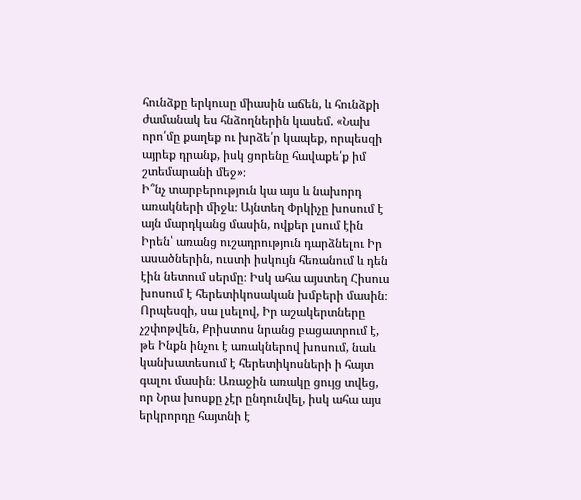հունձքը երկուսը միասին աճեն, և հունձքի ժամանակ ես հնձողներին կասեմ. «Նախ որո՛մը քաղեք ու խրձե՛ր կապեք, որպեսզի այրեք դրանք, իսկ ցորենը հավաքե՛ք իմ շտեմարանի մեջ»։
Ի՞նչ տարբերություն կա այս և նախորդ առակների միջև։ Այնտեղ Փրկիչը խոսում է այն մարդկանց մասին, ովքեր լսում էին Իրեն՝ առանց ուշադրություն դարձնելու Իր ասածներին, ուստի իսկույն հեռանում և դեն էին նետում սերմը։ Իսկ ահա այստեղ Հիսուս խոսում է հերետիկոսական խմբերի մասին։ Որպեսզի, սա լսելով, Իր աշակերտները չշփոթվեն, Քրիստոս նրանց բացատրում է, թե Ինքն ինչու է առակներով խոսում, նաև կանխատեսում է հերետիկոսների ի հայտ գալու մասին։ Առաջին առակը ցույց տվեց, որ Նրա խոսքը չէր ընդունվել, իսկ ահա այս երկրորդը հայտնի է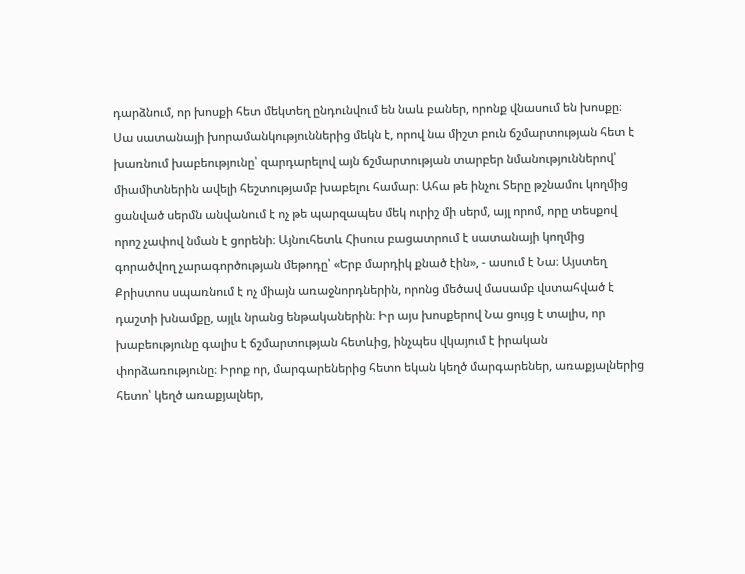դարձնում, որ խոսքի հետ մեկտեղ ընդունվում են նաև բաներ, որոնք վնասում են խոսքը։ Սա սատանայի խորամանկություններից մեկն է, որով նա միշտ բուն ճշմարտության հետ է խառնում խաբեությունը՝ զարդարելով այն ճշմարտության տարբեր նմանություններով՝ միամիտներին ավելի հեշտությամբ խաբելու համար։ Ահա թե ինչու Տերը թշնամու կողմից ցանված սերմն անվանում է ոչ թե պարզապես մեկ ուրիշ մի սերմ, այլ որոմ, որը տեսքով որոշ չափով նման է ցորենի։ Այնուհետև Հիսուս բացատրում է սատանայի կողմից գորածվող չարագործության մեթոդը՝ «Երբ մարդիկ քնած էին», - ասում է Նա։ Այստեղ Քրիստոս սպառնում է ոչ միայն առաջնորդներին, որոնց մեծավ մասամբ վստահված է դաշտի խնամքը, այլև նրանց ենթականերին։ Իր այս խոսքերով Նա ցույց է տալիս, որ խաբեությունը գալիս է ճշմարտության հետևից, ինչպես վկայում է իրական փորձառությունը։ Իրոք որ, մարգարեներից հետո եկան կեղծ մարգարեներ, առաքյալներից հետո՝ կեղծ առաքյալներ,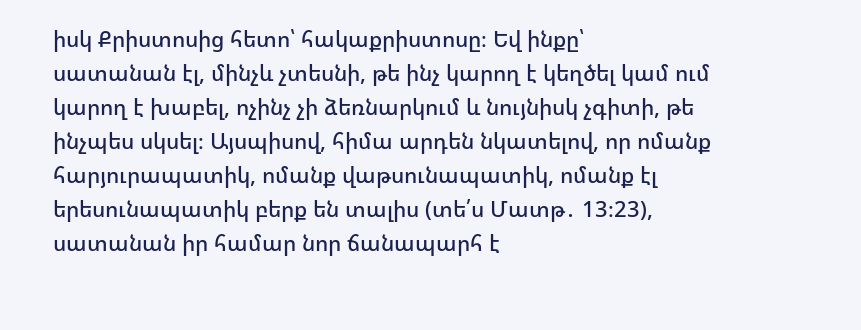իսկ Քրիստոսից հետո՝ հակաքրիստոսը։ Եվ ինքը՝ սատանան էլ, մինչև չտեսնի, թե ինչ կարող է կեղծել կամ ում կարող է խաբել, ոչինչ չի ձեռնարկում և նույնիսկ չգիտի, թե ինչպես սկսել։ Այսպիսով, հիմա արդեն նկատելով, որ ոմանք հարյուրապատիկ, ոմանք վաթսունապատիկ, ոմանք էլ երեսունապատիկ բերք են տալիս (տե՛ս Մատթ․ 13։23), սատանան իր համար նոր ճանապարհ է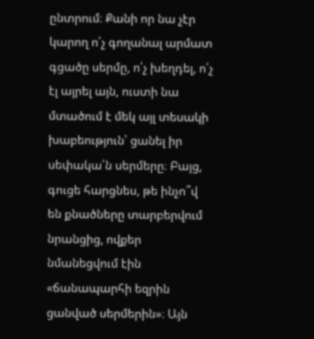ընտրում։ Քանի որ նա չէր կարող ո՛չ գողանալ արմատ գցածը սերմը, ո՛չ խեղդել, ո՛չ էլ այրել այն, ուստի նա մտածում է մեկ այլ տեսակի խաբեություն՝ ցանել իր սեփակա՛ն սերմերը։ Բայց, գուցե հարցնես, թե ինչո՞վ են քնածները տարբերվում նրանցից, ովքեր նմանեցվում էին «ճանապարհի եզրին ցանված սերմերին»։ Այն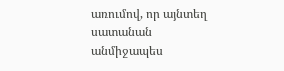առումով, որ այնտեղ սատանան անմիջապես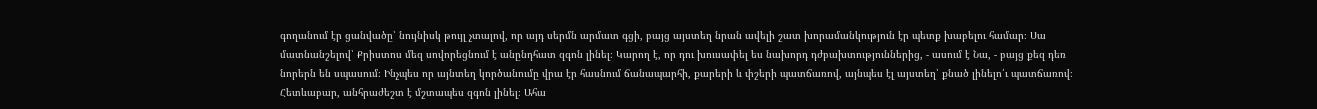գողանում էր ցանվածը՝ նույնիսկ թույլ չտալով, որ այդ սերմն արմատ գցի, բայց այստեղ նրան ավելի շատ խորամանկություն էր պետք խաբելու համար։ Սա մատնանշելով՝ Քրիստոս մեզ սովորեցնում է անընդհատ զգոն լինել։ Կարող է, որ դու խուսափել ես նախորդ դժբախտություններից, - ասում է Նա, - բայց քեզ դեռ նորերն են սպասում։ Ինչպես որ այնտեղ կործանումը վրա էր հասնում ճանապարհի, քարերի և փշերի պատճառով, այնպես էլ այստեղ՝ քնած լինելո՛ւ պատճառով։ Հետևաբար, անհրաժեշտ է մշտապես զգոն լինել։ Ահա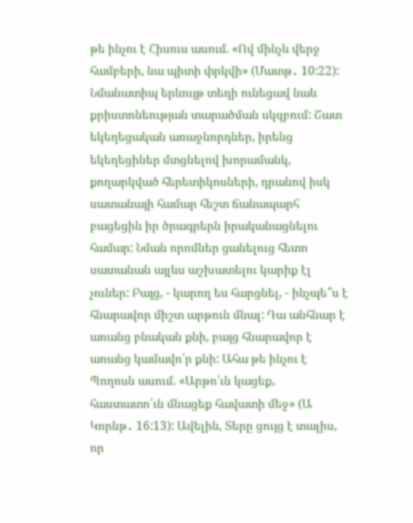թե ինչու է Հիսուս ասում. «Ով մինչև վերջ համբերի, նա պիտի փրկվի» (Մատթ․ 10:22): Նմանատիպ երևույթ տեղի ունեցավ նաև քրիստոնեության տարածման սկզբում: Շատ եկեղեցական առաջնորդներ, իրենց եկեղեցիներ մտցնելով խորամանկ, քողարկված հերետիկոսների, դրանով իսկ սատանայի համար հեշտ ճանապարհ բացեցին իր ծրագրերն իրականացնելու համար: Նման որոմներ ցանելուց հետո սատանան այլևս աշխատելու կարիք էլ չուներ: Բայց, - կարող ես հարցնել, - ինչպե՞ս է հնարավոր միշտ արթուն մնալ: Դա անհնար է առանց բնական քնի, բայց հնարավոր է առանց կամավո՛ր քնի: Ահա թե ինչու է Պողոսն ասում. «Արթո՛ւն կացեք, հաստատո՛ւն մնացեք հավատի մեջ» (Ա Կորնթ․ 16:13): Ավելին, Տերը ցույց է տալիս, որ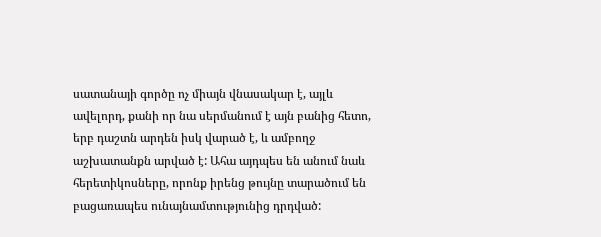սատանայի գործը ոչ միայն վնասակար է, այլև ավելորդ, քանի որ նա սերմանում է այն բանից հետո, երբ դաշտն արդեն իսկ վարած է, և ամբողջ աշխատանքն արված է: Ահա այդպես են անում նաև հերետիկոսները, որոնք իրենց թույնը տարածում են բացառապես ունայնամտությունից դրդված: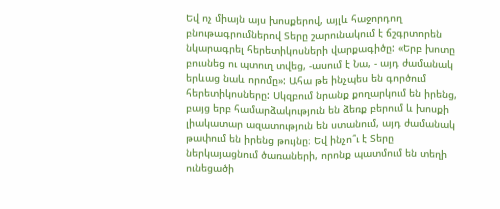Եվ ոչ միայն այս խոսքերով, այլև հաջորդող բնութագրումներով Տերը շարունակում է ճշգրտորեն նկարագրել հերետիկոսների վարքագիծը: «Երբ խոտը բուսնեց ու պտուղ տվեց, -ասում է Նա, - այդ ժամանակ երևաց նաև որոմը»: Ահա թե ինչպես են գործում հերետիկոսները: Սկզբում նրանք քողարկում են իրենց, բայց երբ համարձակություն են ձեռք բերում և խոսքի լիակատար ազատություն են ստանում, այդ ժամանակ թափում են իրենց թույնը։ Եվ ինչո՞ւ է Տերը ներկայացնում ծառաների, որոնք պատմում են տեղի ունեցածի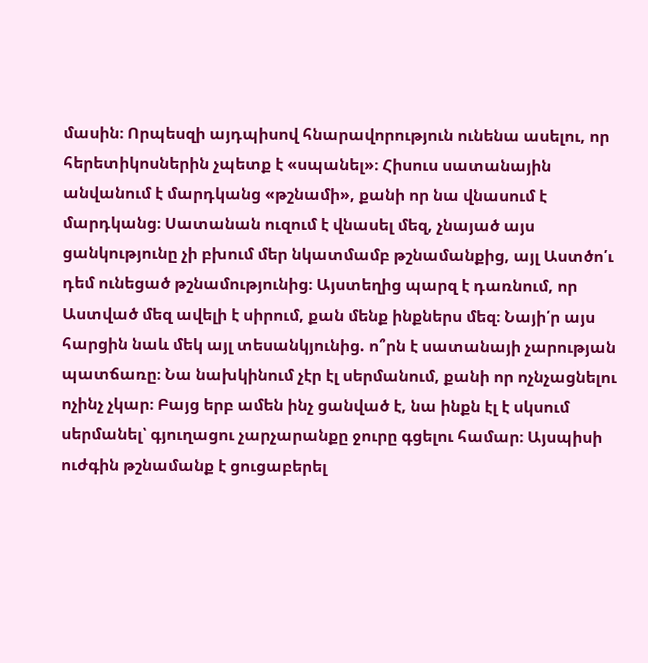մասին։ Որպեսզի այդպիսով հնարավորություն ունենա ասելու, որ հերետիկոսներին չպետք է «սպանել»։ Հիսուս սատանային անվանում է մարդկանց «թշնամի», քանի որ նա վնասում է մարդկանց։ Սատանան ուզում է վնասել մեզ, չնայած այս ցանկությունը չի բխում մեր նկատմամբ թշնամանքից, այլ Աստծո՛ւ դեմ ունեցած թշնամությունից։ Այստեղից պարզ է դառնում, որ Աստված մեզ ավելի է սիրում, քան մենք ինքներս մեզ։ Նայի՛ր այս հարցին նաև մեկ այլ տեսանկյունից. ո՞րն է սատանայի չարության պատճառը։ Նա նախկինում չէր էլ սերմանում, քանի որ ոչնչացնելու ոչինչ չկար։ Բայց երբ ամեն ինչ ցանված է, նա ինքն էլ է սկսում սերմանել՝ գյուղացու չարչարանքը ջուրը գցելու համար։ Այսպիսի ուժգին թշնամանք է ցուցաբերել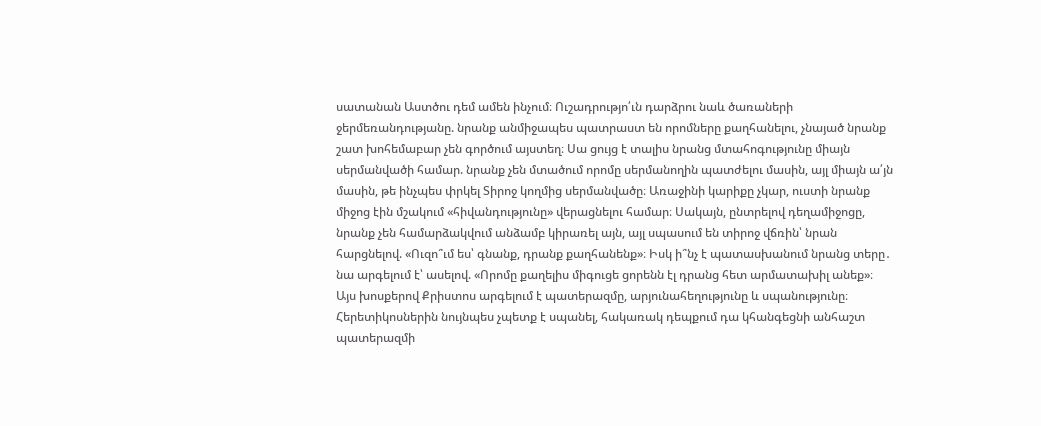սատանան Աստծու դեմ ամեն ինչում։ Ուշադրությո՛ւն դարձրու նաև ծառաների ջերմեռանդությանը. նրանք անմիջապես պատրաստ են որոմները քաղհանելու, չնայած նրանք շատ խոհեմաբար չեն գործում այստեղ։ Սա ցույց է տալիս նրանց մտահոգությունը միայն սերմանվածի համար. նրանք չեն մտածում որոմը սերմանողին պատժելու մասին, այլ միայն ա՛յն մասին, թե ինչպես փրկել Տիրոջ կողմից սերմանվածը։ Առաջինի կարիքը չկար, ուստի նրանք միջոց էին մշակում «հիվանդությունը» վերացնելու համար։ Սակայն, ընտրելով դեղամիջոցը, նրանք չեն համարձակվում անձամբ կիրառել այն, այլ սպասում են տիրոջ վճռին՝ նրան հարցնելով. «Ուզո՞ւմ ես՝ գնանք, դրանք քաղհանենք»։ Իսկ ի՞նչ է պատասխանում նրանց տերը․ նա արգելում է՝ ասելով. «Որոմը քաղելիս միգուցե ցորենն էլ դրանց հետ արմատախիլ անեք»։ Այս խոսքերով Քրիստոս արգելում է պատերազմը, արյունահեղությունը և սպանությունը։ Հերետիկոսներին նույնպես չպետք է սպանել, հակառակ դեպքում դա կհանգեցնի անհաշտ պատերազմի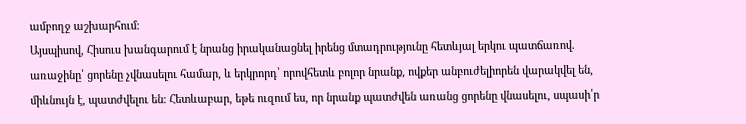ամբողջ աշխարհում։
Այսպիսով, Հիսուս խանգարում է նրանց իրականացնել իրենց մտադրությունը հետևյալ երկու պատճառով. առաջինը՝ ցորենը չվնասելու համար, և երկրորդ՝ որովհետև բոլոր նրանք, ովքեր անբուժելիորեն վարակվել են, միևնույն է, պատժվելու են։ Հետևաբար, եթե ուզում ես, որ նրանք պատժվեն առանց ցորենը վնասելու, սպասի՛ր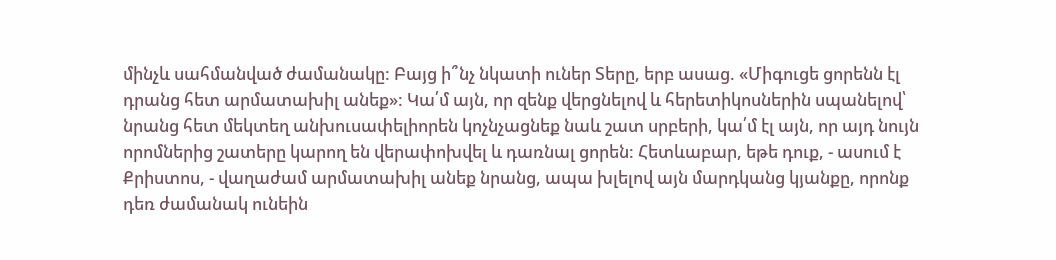մինչև սահմանված ժամանակը: Բայց ի՞նչ նկատի ուներ Տերը, երբ ասաց. «Միգուցե ցորենն էլ դրանց հետ արմատախիլ անեք»: Կա՛մ այն, որ զենք վերցնելով և հերետիկոսներին սպանելով՝ նրանց հետ մեկտեղ անխուսափելիորեն կոչնչացնեք նաև շատ սրբերի, կա՛մ էլ այն, որ այդ նույն որոմներից շատերը կարող են վերափոխվել և դառնալ ցորեն: Հետևաբար, եթե դուք, - ասում է Քրիստոս, - վաղաժամ արմատախիլ անեք նրանց, ապա խլելով այն մարդկանց կյանքը, որոնք դեռ ժամանակ ունեին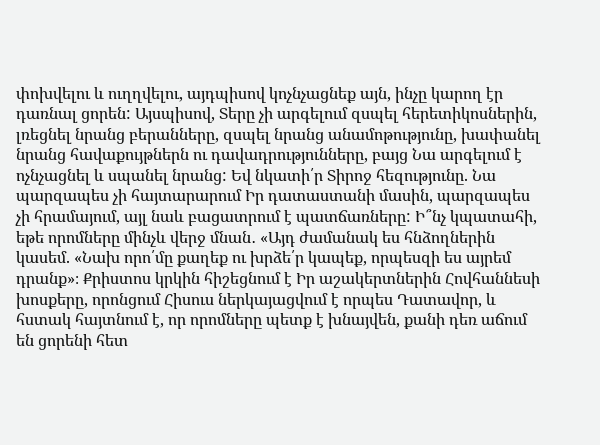փոխվելու և ուղղվելու, այդպիսով կոչնչացնեք այն, ինչը կարող էր դառնալ ցորեն: Այսպիսով, Տերը չի արգելում զսպել հերետիկոսներին, լռեցնել նրանց բերանները, զսպել նրանց անամոթությունը, խափանել նրանց հավաքույթներն ու դավադրությունները, բայց Նա արգելում է ոչնչացնել և սպանել նրանց: Եվ նկատի՛ր Տիրոջ հեզությունը. Նա պարզապես չի հայտարարում Իր դատաստանի մասին, պարզապես չի հրամայում, այլ նաև բացատրում է պատճառները: Ի՞նչ կպատահի, եթե որոմները մինչև վերջ մնան․ «Այդ ժամանակ ես հնձողներին կասեմ. «Նախ որո՛մը քաղեք ու խրձե՛ր կապեք, որպեսզի ես այրեմ դրանք»։ Քրիստոս կրկին հիշեցնում է Իր աշակերտներին Հովհաննեսի խոսքերը, որոնցում Հիսուս ներկայացվում է որպես Դատավոր, և հստակ հայտնում է, որ որոմները պետք է խնայվեն, քանի դեռ աճում են ցորենի հետ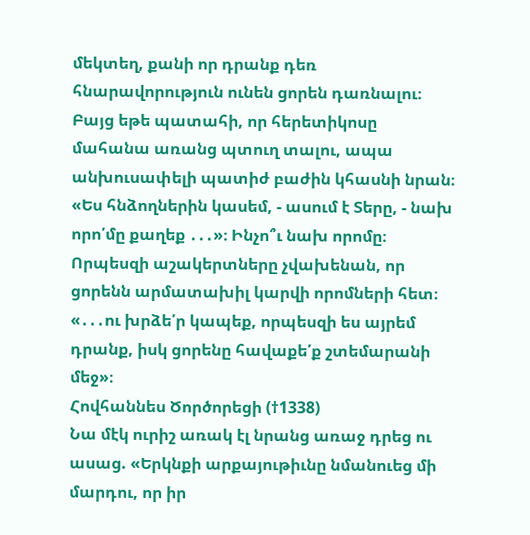մեկտեղ, քանի որ դրանք դեռ հնարավորություն ունեն ցորեն դառնալու։ Բայց եթե պատահի, որ հերետիկոսը մահանա առանց պտուղ տալու, ապա անխուսափելի պատիժ բաժին կհասնի նրան։ «Ես հնձողներին կասեմ, - ասում է Տերը, - նախ որո՛մը քաղեք ․․․»։ Ինչո՞ւ նախ որոմը։ Որպեսզի աշակերտները չվախենան, որ ցորենն արմատախիլ կարվի որոմների հետ։ «․․․ու խրձե՛ր կապեք, որպեսզի ես այրեմ դրանք, իսկ ցորենը հավաքե՛ք շտեմարանի մեջ»։
Հովհաննես Ծործորեցի (†1338)
Նա մէկ ուրիշ առակ էլ նրանց առաջ դրեց ու ասաց. «Երկնքի արքայութիւնը նմանուեց մի մարդու, որ իր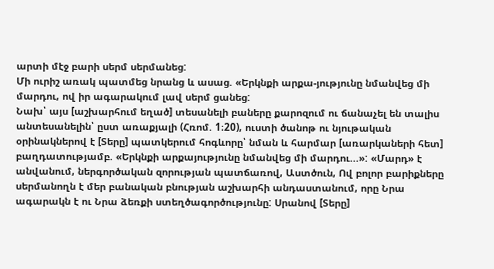արտի մէջ բարի սերմ սերմանեց:
Մի ուրիշ առակ պատմեց նրանց և ասաց. «Երկնքի արքա-յությունը նմանվեց մի մարդու, ով իր ագարակում լավ սերմ ցանեց:
Նախ՝ այս [աշխարհում եղած] տեսանելի բաները քարոզում ու ճանաչել են տալիս անտեսանելին՝ ըստ առաքյալի (Հռոմ. 1։20), ուստի ծանոթ ու նյութական օրինակներով է [Տերը] պատկերում հոգևորը՝ նման և հարմար [առարկաների հետ] բաղդատությամբ. «Երկնքի արքայությունը նմանվեց մի մարդու...»: «Մարդ» է անվանում, ներգործական զորության պատճառով, Աստծուն, Ով բոլոր բարիքները սերմանողն է մեր բանական բնության աշխարհի անդաստանում, որը Նրա ագարակն է ու Նրա ձեռքի ստեղծագործությունը: Սրանով [Տերը]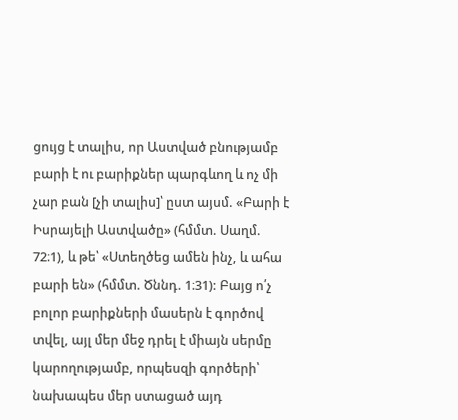ցույց է տալիս, որ Աստված բնությամբ բարի է ու բարիքներ պարգևող և ոչ մի չար բան [չի տալիս]՝ ըստ այսմ. «Բարի է Իսրայելի Աստվածը» (հմմտ. Սաղմ. 72։1), և թե՝ «Ստեղծեց ամեն ինչ, և ահա բարի են» (հմմտ. Ծննդ. 1։31): Բայց ո՛չ բոլոր բարիքների մասերն է գործով տվել, այլ մեր մեջ դրել է միայն սերմը կարողությամբ, որպեսզի գործերի՝ նախապես մեր ստացած այդ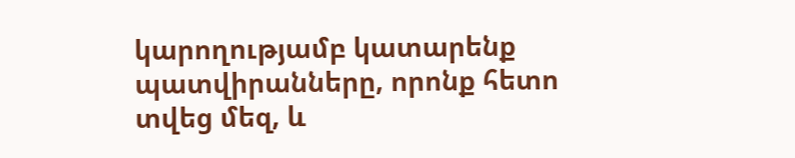կարողությամբ կատարենք պատվիրանները, որոնք հետո տվեց մեզ, և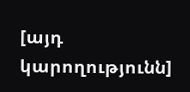[այդ կարողությունն]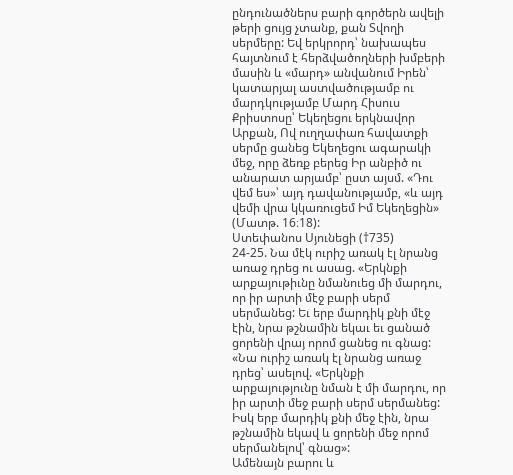ընդունածներս բարի գործերն ավելի թերի ցույց չտանք, քան Տվողի սերմերը: Եվ երկրորդ՝ նախապես հայտնում է հերձվածողների խմբերի մասին և «մարդ» անվանում Իրեն՝ կատարյալ աստվածությամբ ու մարդկությամբ Մարդ Հիսուս Քրիստոսը՝ Եկեղեցու երկնավոր Արքան, Ով ուղղափառ հավատքի սերմը ցանեց Եկեղեցու ագարակի մեջ, որը ձեռք բերեց Իր անբիծ ու անարատ արյամբ՝ ըստ այսմ. «Դու վեմ ես»՝ այդ դավանությամբ, «և այդ վեմի վրա կկառուցեմ Իմ Եկեղեցին» (Մատթ. 16։18):
Ստեփանոս Սյունեցի (†735)
24-25. Նա մէկ ուրիշ առակ էլ նրանց առաջ դրեց ու ասաց. «Երկնքի արքայութիւնը նմանուեց մի մարդու, որ իր արտի մէջ բարի սերմ սերմանեց: Եւ երբ մարդիկ քնի մէջ էին, նրա թշնամին եկաւ եւ ցանած ցորենի վրայ որոմ ցանեց ու գնաց:
«Նա ուրիշ առակ էլ նրանց առաջ դրեց՝ ասելով. «Երկնքի արքայությունը նման է մի մարդու, որ իր արտի մեջ բարի սերմ սերմանեց: Իսկ երբ մարդիկ քնի մեջ էին, նրա թշնամին եկավ և ցորենի մեջ որոմ սերմանելով՝ գնաց»:
Ամենայն բարու և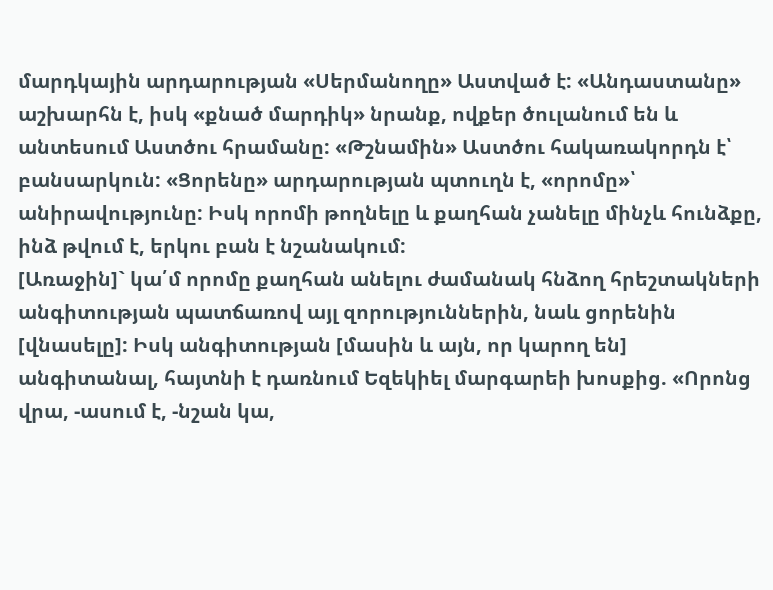մարդկային արդարության «Սերմանողը» Աստված է: «Անդաստանը» աշխարհն է, իսկ «քնած մարդիկ» նրանք, ովքեր ծուլանում են և անտեսում Աստծու հրամանը: «Թշնամին» Աստծու հակառակորդն է՝ բանսարկուն: «Ցորենը» արդարության պտուղն է, «որոմը»՝ անիրավությունը: Իսկ որոմի թողնելը և քաղհան չանելը մինչև հունձքը, ինձ թվում է, երկու բան է նշանակում:
[Առաջին]` կա՛մ որոմը քաղհան անելու ժամանակ հնձող հրեշտակների անգիտության պատճառով այլ զորություններին, նաև ցորենին [վնասելը]: Իսկ անգիտության [մասին և այն, որ կարող են] անգիտանալ, հայտնի է դառնում Եզեկիել մարգարեի խոսքից. «Որոնց վրա, -ասում է, -նշան կա,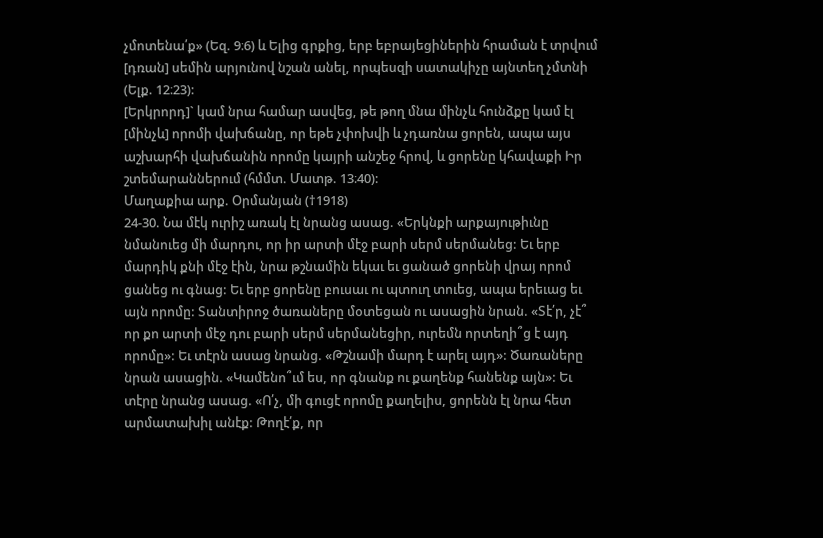չմոտենա՛ք» (Եզ. 9։6) և Ելից գրքից, երբ եբրայեցիներին հրաման է տրվում [դռան] սեմին արյունով նշան անել, որպեսզի սատակիչը այնտեղ չմտնի (Ելք. 12։23):
[Երկրորդ]` կամ նրա համար ասվեց, թե թող մնա մինչև հունձքը կամ էլ [մինչև] որոմի վախճանը, որ եթե չփոխվի և չդառնա ցորեն, ապա այս աշխարհի վախճանին որոմը կայրի անշեջ հրով, և ցորենը կհավաքի Իր շտեմարաններում (հմմտ. Մատթ. 13։40):
Մաղաքիա արք. Օրմանյան (†1918)
24-30. Նա մէկ ուրիշ առակ էլ նրանց ասաց. «Երկնքի արքայութիւնը նմանուեց մի մարդու, որ իր արտի մէջ բարի սերմ սերմանեց: Եւ երբ մարդիկ քնի մէջ էին, նրա թշնամին եկաւ եւ ցանած ցորենի վրայ որոմ ցանեց ու գնաց: Եւ երբ ցորենը բուսաւ ու պտուղ տուեց, ապա երեւաց եւ այն որոմը: Տանտիրոջ ծառաները մօտեցան ու ասացին նրան. «Տէ՛ր, չէ՞ որ քո արտի մէջ դու բարի սերմ սերմանեցիր, ուրեմն որտեղի՞ց է այդ որոմը»: Եւ տէրն ասաց նրանց. «Թշնամի մարդ է արել այդ»: Ծառաները նրան ասացին. «Կամենո՞ւմ ես, որ գնանք ու քաղենք հանենք այն»: Եւ տէրը նրանց ասաց. «Ո՛չ, մի գուցէ որոմը քաղելիս, ցորենն էլ նրա հետ արմատախիլ անէք: Թողէ՛ք, որ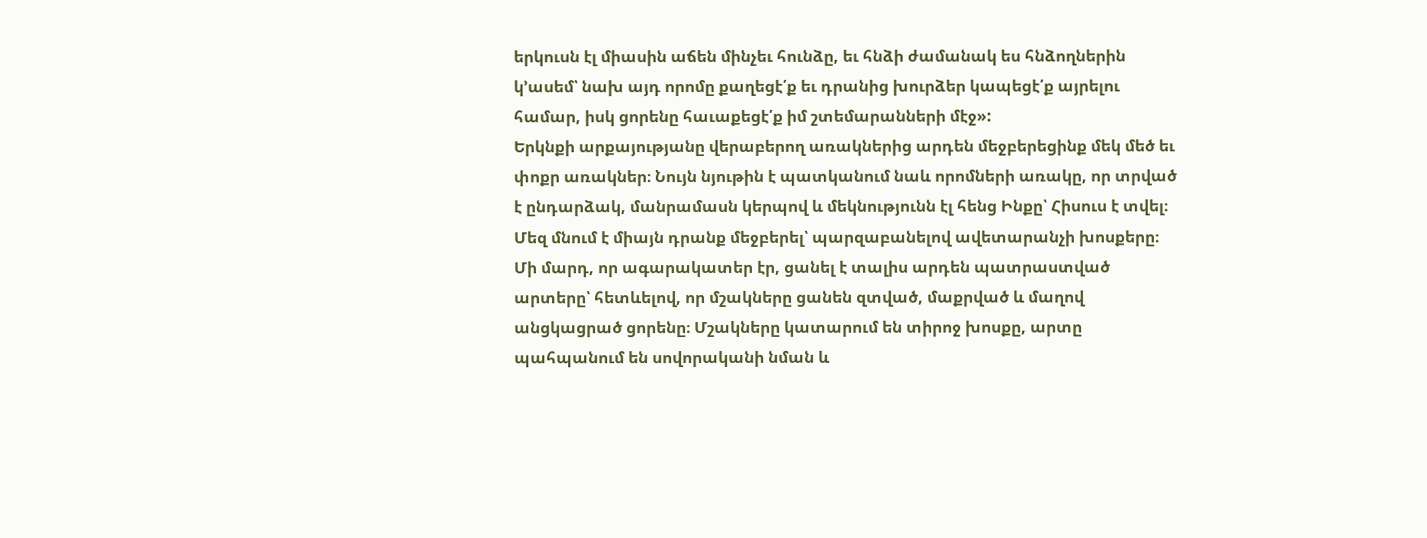երկուսն էլ միասին աճեն մինչեւ հունձը, եւ հնձի ժամանակ ես հնձողներին կ՚ասեմ՝ նախ այդ որոմը քաղեցէ՛ք եւ դրանից խուրձեր կապեցէ՛ք այրելու համար, իսկ ցորենը հաւաքեցէ՛ք իմ շտեմարանների մէջ»:
Երկնքի արքայությանը վերաբերող առակներից արդեն մեջբերեցինք մեկ մեծ եւ փոքր առակներ։ Նույն նյութին է պատկանում նաև որոմների առակը, որ տրված է ընդարձակ, մանրամասն կերպով և մեկնությունն էլ հենց Ինքը՝ Հիսուս է տվել։ Մեզ մնում է միայն դրանք մեջբերել՝ պարզաբանելով ավետարանչի խոսքերը։
Մի մարդ, որ ագարակատեր էր, ցանել է տալիս արդեն պատրաստված արտերը՝ հետևելով, որ մշակները ցանեն զտված, մաքրված և մաղով անցկացրած ցորենը։ Մշակները կատարում են տիրոջ խոսքը, արտը պահպանում են սովորականի նման և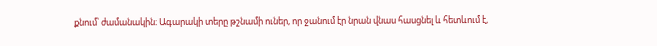քնում՝ ժամանակին։ Ագարակի տերը թշնամի ուներ, որ ջանում էր նրան վնաս հասցնել և հետևում է,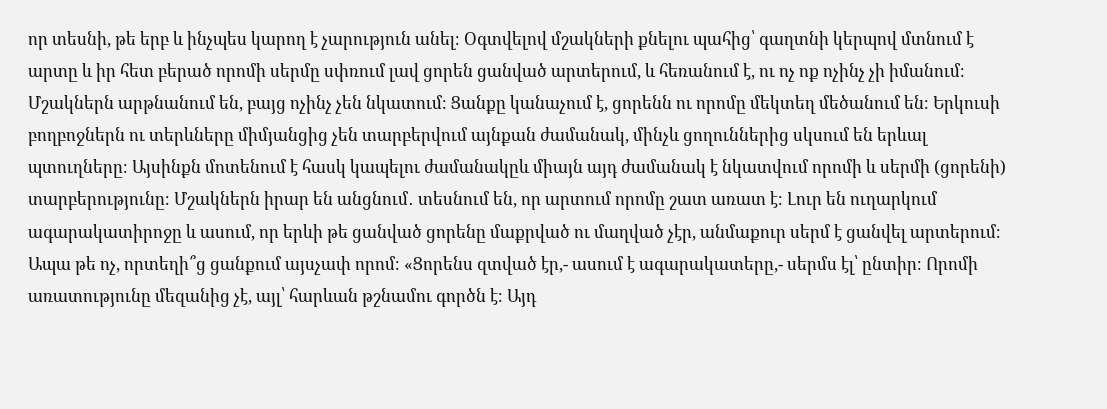որ տեսնի, թե երբ և ինչպես կարող է չարություն անել։ Օգտվելով մշակների քնելու պահից՝ գաղտնի կերպով մտնում է արտը և իր հետ բերած որոմի սերմը սփռում լավ ցորեն ցանված արտերում, և հեռանում է, ու ոչ ոք ոչինչ չի իմանում։ Մշակներն արթնանում են, բայց ոչինչ չեն նկատում։ Ցանքը կանաչում է, ցորենն ու որոմը մեկտեղ մեծանում են։ Երկուսի բողբոջներն ու տերևները միմյանցից չեն տարբերվում այնքան ժամանակ, մինչև ցողուններից սկսում են երևալ պտուղները։ Այսինքն մոտենում է հասկ կապելու ժամանակըև միայն այդ ժամանակ է նկատվում որոմի և սերմի (ցորենի) տարբերությունը։ Մշակներն իրար են անցնում․ տեսնում են, որ արտում որոմը շատ առատ է։ Լուր են ուղարկում ագարակատիրոջը և ասում, որ երևի թե ցանված ցորենը մաքրված ու մաղված չէր, անմաքուր սերմ է ցանվել արտերում։ Ապա թե ոչ, որտեղի՞ց ցանքում այսչափ որոմ։ «Ցորենս զտված էր,- ասում է ագարակատերը,- սերմս էլ՝ ընտիր։ Որոմի առատությունը մեզանից չէ, այլ՝ հարևան թշնամու գործն է։ Այդ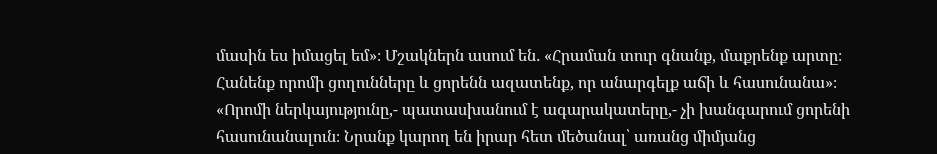մասին ես իմացել եմ»։ Մշակներն ասում են․ «Հրաման տուր գնանք, մաքրենք արտը։ Հանենք որոմի ցողունները և ցորենն ազատենք, որ անարգելք աճի և հասունանա»։ «Որոմի ներկայությունը,- պատասխանում է ագարակատերը,- չի խանգարում ցորենի հասունանալուն։ Նրանք կարող են իրար հետ մեծանալ՝ առանց միմյանց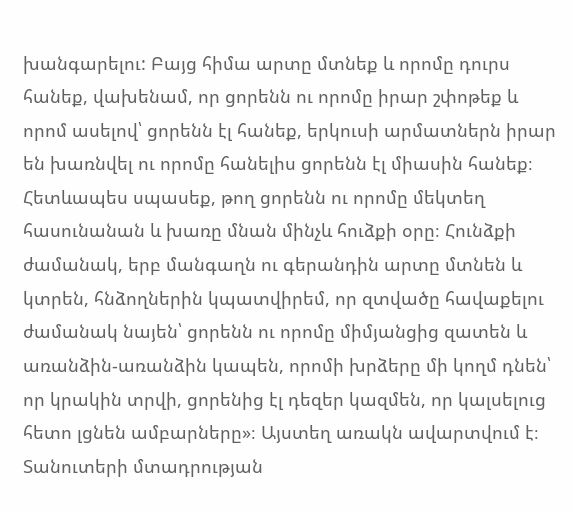խանգարելու: Բայց հիմա արտը մտնեք և որոմը դուրս հանեք, վախենամ, որ ցորենն ու որոմը իրար շփոթեք և որոմ ասելով՝ ցորենն էլ հանեք, երկուսի արմատներն իրար են խառնվել ու որոմը հանելիս ցորենն էլ միասին հանեք։ Հետևապես սպասեք, թող ցորենն ու որոմը մեկտեղ հասունանան և խառը մնան մինչև հուձքի օրը։ Հունձքի ժամանակ, երբ մանգաղն ու գերանդին արտը մտնեն և կտրեն, հնձողներին կպատվիրեմ, որ զտվածը հավաքելու ժամանակ նայեն՝ ցորենն ու որոմը միմյանցից զատեն և առանձին-առանձին կապեն, որոմի խրձերը մի կողմ դնեն՝ որ կրակին տրվի, ցորենից էլ դեզեր կազմեն, որ կալսելուց հետո լցնեն ամբարները»։ Այստեղ առակն ավարտվում է։ Տանուտերի մտադրության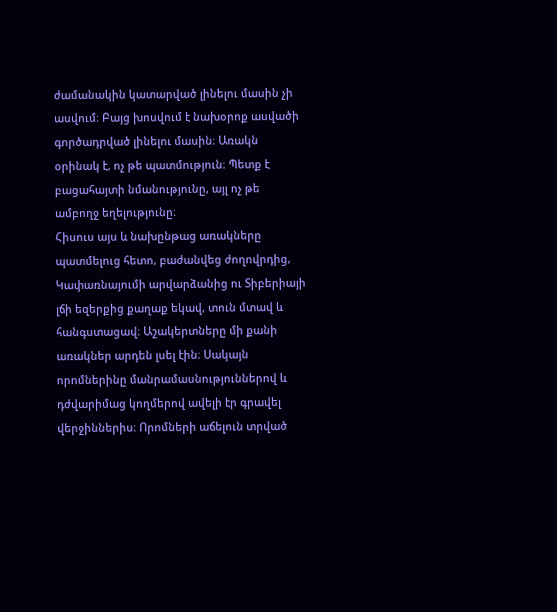ժամանակին կատարված լինելու մասին չի ասվում։ Բայց խոսվում է նախօրոք ասվածի գործադրված լինելու մասին։ Առակն օրինակ է, ոչ թե պատմություն։ Պետք է բացահայտի նմանությունը, այլ ոչ թե ամբողջ եղելությունը։
Հիսուս այս և նախընթաց առակները պատմելուց հետո, բաժանվեց ժողովրդից, Կափառնայումի արվարձանից ու Տիբերիայի լճի եզերքից քաղաք եկավ, տուն մտավ և հանգստացավ։ Աշակերտները մի քանի առակներ արդեն լսել էին։ Սակայն որոմներինը մանրամասնություններով և դժվարիմաց կողմերով ավելի էր գրավել վերջիններիս։ Որոմների աճելուն տրված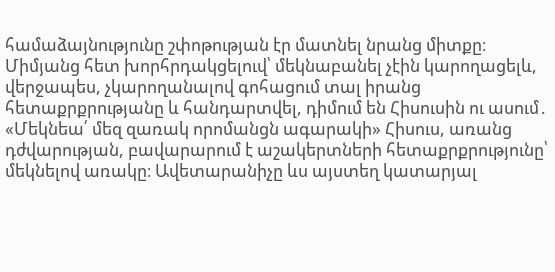համաձայնությունը շփոթության էր մատնել նրանց միտքը։ Միմյանց հետ խորհրդակցելուվ՝ մեկնաբանել չէին կարողացելև, վերջապես, չկարողանալով գոհացում տալ իրանց հետաքրքրությանը և հանդարտվել, դիմում են Հիսուսին ու ասում․ «Մեկնեա՛ մեզ զառակ որոմանցն ագարակի» Հիսուս, առանց դժվարության, բավարարում է աշակերտների հետաքրքրությունը՝ մեկնելով առակը։ Ավետարանիչը ևս այստեղ կատարյալ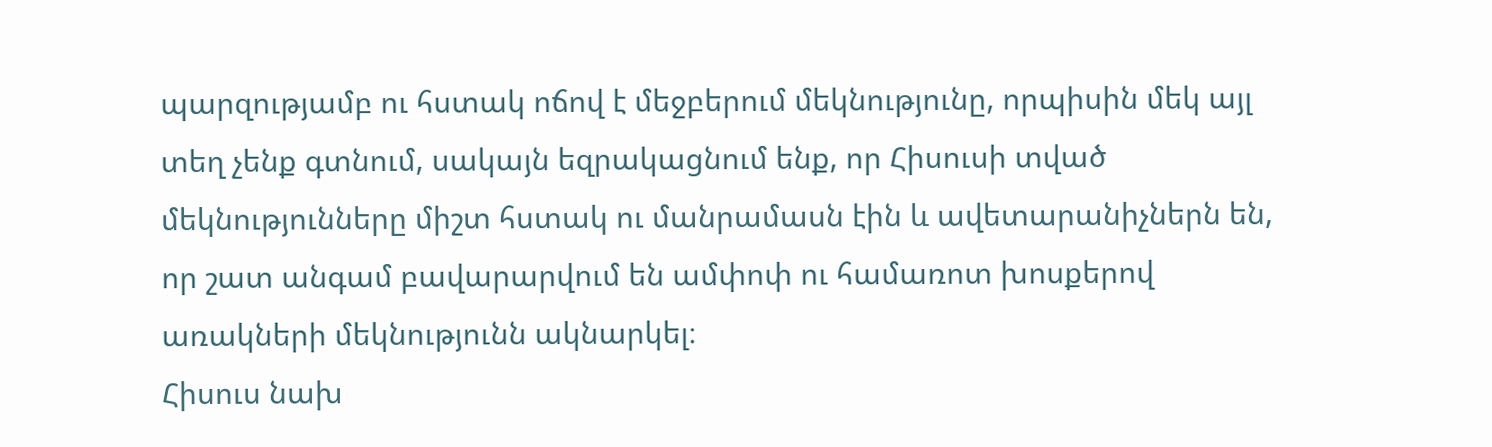պարզությամբ ու հստակ ոճով է մեջբերում մեկնությունը, որպիսին մեկ այլ տեղ չենք գտնում, սակայն եզրակացնում ենք, որ Հիսուսի տված մեկնությունները միշտ հստակ ու մանրամասն էին և ավետարանիչներն են, որ շատ անգամ բավարարվում են ամփոփ ու համառոտ խոսքերով առակների մեկնությունն ակնարկել։
Հիսուս նախ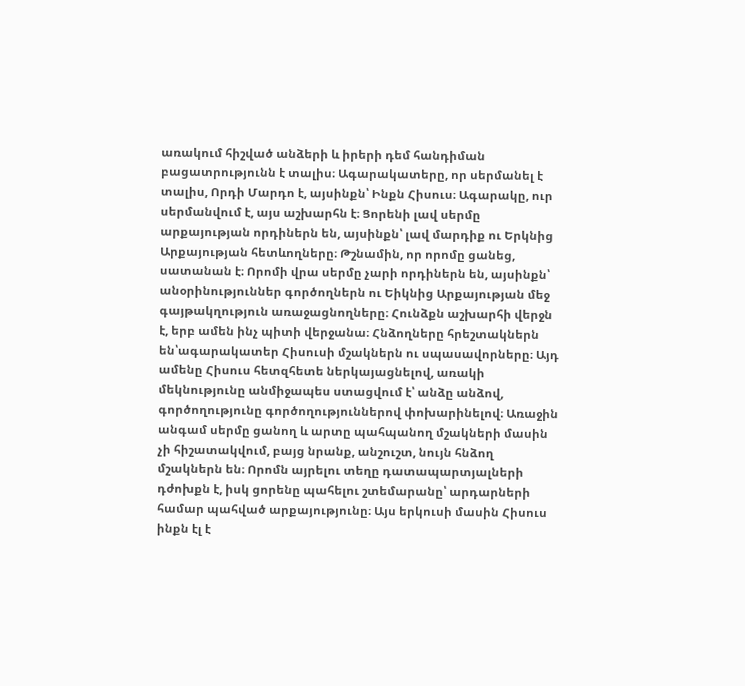առակում հիշված անձերի և իրերի դեմ հանդիման բացատրությունն է տալիս։ Ագարակատերը, որ սերմանել է տալիս, Որդի Մարդո է, այսինքն՝ Ինքն Հիսուս։ Ագարակը, ուր սերմանվում է, այս աշխարհն է։ Ցորենի լավ սերմը արքայության որդիներն են, այսինքն՝ լավ մարդիք ու Երկնից Արքայության հետևողները։ Թշնամին, որ որոմը ցանեց, սատանան է։ Որոմի վրա սերմը չարի որդիներն են, այսինքն՝ անօրինություններ գործողներն ու Եիկնից Արքայության մեջ գայթակղություն առաջացնողները։ Հունձքն աշխարհի վերջն է, երբ ամեն ինչ պիտի վերջանա։ Հնձողները հրեշտակներն են՝ագարակատեր Հիսուսի մշակներն ու սպասավորները։ Այդ ամենը Հիսուս հետզհետե ներկայացնելով, առակի մեկնությունը անմիջապես ստացվում է՝ անձը անձով, գործողությունը գործողություններով փոխարինելով։ Առաջին անգամ սերմը ցանող և արտը պահպանող մշակների մասին չի հիշատակվում, բայց նրանք, անշուշտ, նույն հնձող մշակներն են։ Որոմն այրելու տեղը դատապարտյալների դժոխքն է, իսկ ցորենը պահելու շտեմարանը՝ արդարների համար պահված արքայությունը։ Այս երկուսի մասին Հիսուս ինքն էլ է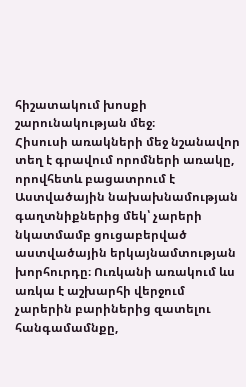հիշատակում խոսքի շարունակության մեջ։
Հիսուսի առակների մեջ նշանավոր տեղ է գրավում որոմների առակը, որովհետև բացատրում է Աստվածային նախախնամության գաղտնիքներից մեկ՝ չարերի նկատմամբ ցուցաբերված աստվածային երկայնամտության խորհուրդը։ Ուռկանի առակում ևս առկա է աշխարհի վերջում չարերին բարիներից զատելու հանգամամնքը,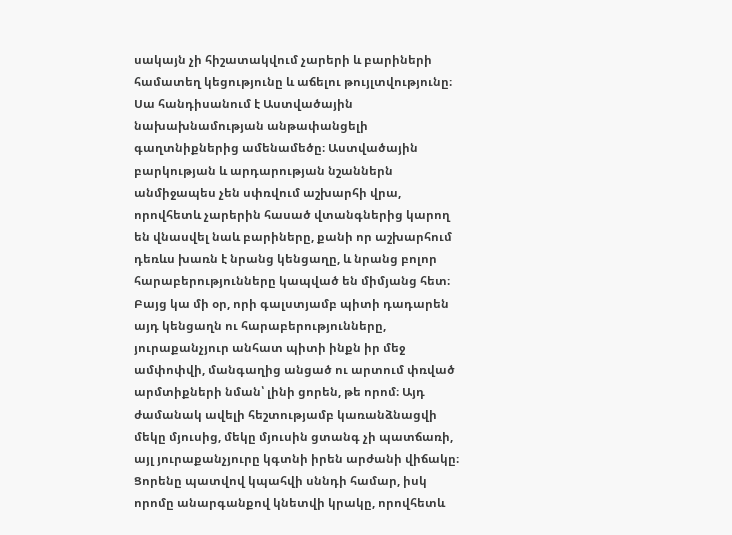սակայն չի հիշատակվում չարերի և բարիների համատեղ կեցությունը և աճելու թույլտվությունը։ Սա հանդիսանում է Աստվածային նախախնամության անթափանցելի գաղտնիքներից ամենամեծը։ Աստվածային բարկության և արդարության նշաններն անմիջապես չեն սփռվում աշխարհի վրա, որովհետև չարերին հասած վտանգներից կարող են վնասվել նաև բարիները, քանի որ աշխարհում դեռևս խառն է նրանց կենցաղը, և նրանց բոլոր հարաբերությունները կապված են միմյանց հետ։ Բայց կա մի օր, որի գալստյամբ պիտի դադարեն այդ կենցաղն ու հարաբերությունները, յուրաքանչյուր անհատ պիտի ինքն իր մեջ ամփոփվի, մանգաղից անցած ու արտում փռված արմտիքների նման՝ լինի ցորեն, թե որոմ։ Այդ ժամանակ ավելի հեշտությամբ կառանձնացվի մեկը մյուսից, մեկը մյուսին ցտանգ չի պատճառի, այլ յուրաքանչյուրը կգտնի իրեն արժանի վիճակը։ Ցորենը պատվով կպահվի սննդի համար, իսկ որոմը անարգանքով կնետվի կրակը, որովհետև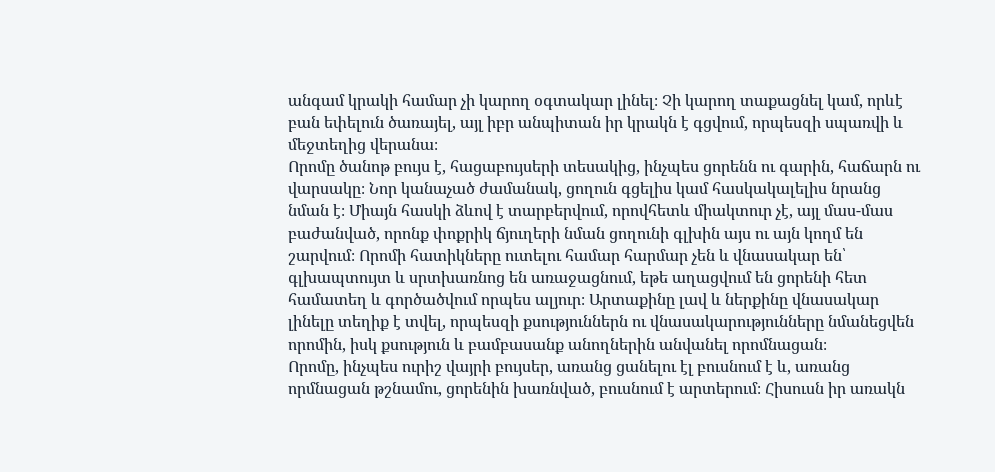անգամ կրակի համար չի կարող օգտակար լինել։ Չի կարող տաքացնել կամ, որևէ բան եփելուն ծառայել, այլ իբր անպիտան իր կրակն է գցվում, որպեսզի սպառվի և մեջտեղից վերանա։
Որոմը ծանոթ բույս է, հացաբույսերի տեսակից, ինչպես ցորենն ու գարին, հաճարն ու վարսակը։ Նոր կանաչած ժամանակ, ցողուն գցելիս կամ հասկակալելիս նրանց նման է։ Միայն հասկի ձևով է տարբերվում, որովհետև միակտուր չէ, այլ մաս-մաս բաժանված, որոնք փոքրիկ ճյուղերի նման ցողունի գլխին այս ու այն կողմ են շարվում։ Որոմի հատիկները ուտելու համար հարմար չեն և վնասակար են՝ գլխապտույտ և սրտխառնոց են առաջացնում, եթե աղացվում են ցորենի հետ համատեղ և գործածվում որպես ալյուր։ Արտաքինը լավ և ներքինը վնասակար լինելը տեղիք է տվել, որպեսզի քսություններն ու վնասակարությունները նմանեցվեն որոմին, իսկ քսություն և բամբասանք անողներին անվանել որոմնացան։
Որոմը, ինչպես ուրիշ վայրի բույսեր, առանց ցանելու էլ բուսնում է և, առանց որմնացան թշնամու, ցորենին խառնված, բուսնում է արտերում։ Հիսուսն իր առակն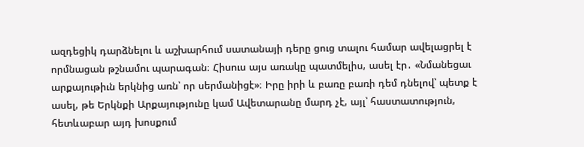ազդեցիկ դարձնելու և աշխարհում սատանայի դերը ցուց տալու համար ավելացրել է որմնացան թշնամու պարագան։ Հիսուս այս առակը պատմելիս, ասել էր․ «Նմանեցաւ արքայութիւն երկնից առն՝ որ սերմանիցէ»։ Իրը իրի և բառը բառի դեմ դնելով՝ պետք է ասել, թե Երկնքի Արքայությունը կամ Ավետարանը մարդ չէ, այլ՝ հաստատություն, հետևաբար այդ խոսքում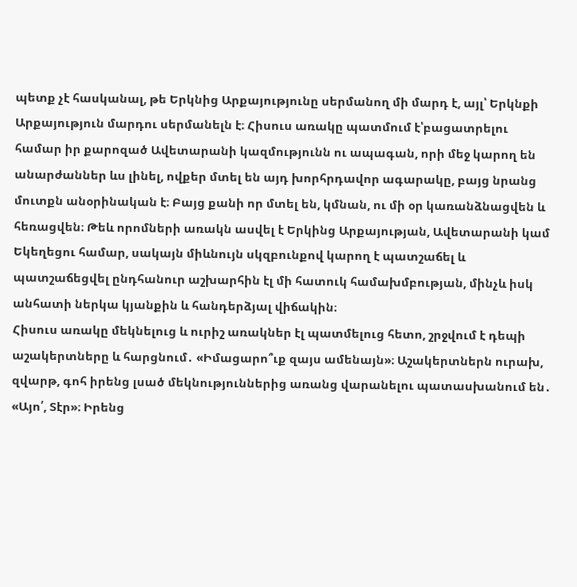պետք չէ հասկանալ, թե Երկնից Արքայությունը սերմանող մի մարդ է, այլ՝ Երկնքի Արքայություն մարդու սերմանելն է։ Հիսուս առակը պատմում է՝բացատրելու համար իր քարոզած Ավետարանի կազմությունն ու ապագան, որի մեջ կարող են անարժաններ ևս լինել, ովքեր մտել են այդ խորհրդավոր ագարակը, բայց նրանց մուտքն անօրինական է։ Բայց քանի որ մտել են, կմնան, ու մի օր կառանձնացվեն և հեռացվեն։ Թեև որոմների առակն ասվել է Երկինց Արքայության, Ավետարանի կամ Եկեղեցու համար, սակայն միևնույն սկզբունքով կարող է պատշաճել և պատշաճեցվել ընդհանուր աշխարհին էլ մի հատուկ համախմբության, մինչև իսկ անհատի ներկա կյանքին և հանդերձյալ վիճակին։
Հիսուս առակը մեկնելուց և ուրիշ առակներ էլ պատմելուց հետո, շրջվում է դեպի աշակերտները և հարցնում․ «Իմացարո՞ւք զայս ամենայն»։ Աշակերտներն ուրախ, զվարթ, գոհ իրենց լսած մեկնություններից առանց վարանելու պատասխանում են․ «Այո՛, Տէր»։ Իրենց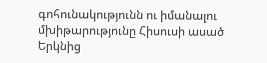գոհունակությունն ու իմանալու մխիթարությունը Հիսուսի ասած Երկնից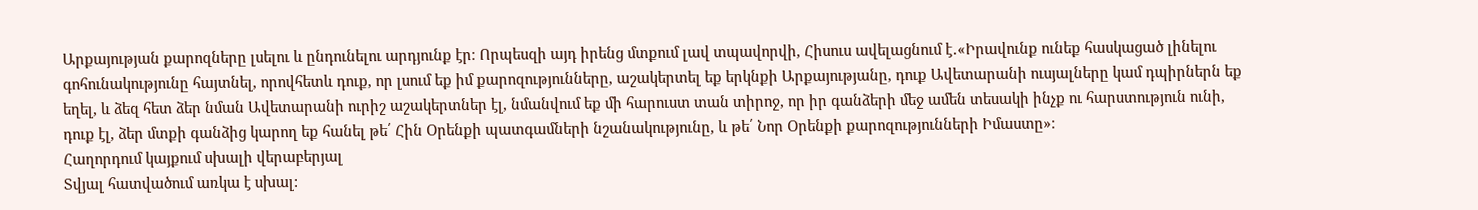Արքայության քարոզները լսելու և ընդունելու արդյունք էր։ Որպեսզի այդ իրենց մտքում լավ տպավորվի, Հիսուս ավելացնում է․«Իրավունք ունեք հասկացած լինելու գոհունակությունը հայտնել, որովհետև դուք, որ լսում եք իմ քարոզությունները, աշակերտել եք երկնքի Արքայությանը, դուք Ավետարանի ուսյալները կամ դպիրներն եք եղել, և ձեզ հետ ձեր նման Ավետարանի ուրիշ աշակերտներ էլ, նմանվում եք մի հարուստ տան տիրոջ, որ իր գանձերի մեջ ամեն տեսակի ինչք ու հարստություն ունի, դուք էլ, ձեր մտքի գանձից կարող եք հանել թե՛ Հին Օրենքի պատգամների նշանակությունը, և թե՛ Նոր Օրենքի քարոզությունների Իմաստը»։
Հաղորդում կայքում սխալի վերաբերյալ
Տվյալ հատվածում առկա է սխալ: